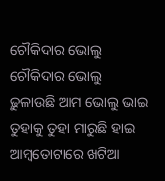ଚୌକିଦାର ଭୋଲୁ
ଚୌକିଦାର ଭୋଲୁ
ଢ଼ୁଳାଉଛି ଆମ ଭୋଲୁ ଭାଇ
ତୁହାକୁ ତୁହା ମାରୁଛି ହାଇ
ଆମ୍ବତୋଟାରେ ଖଟିଆ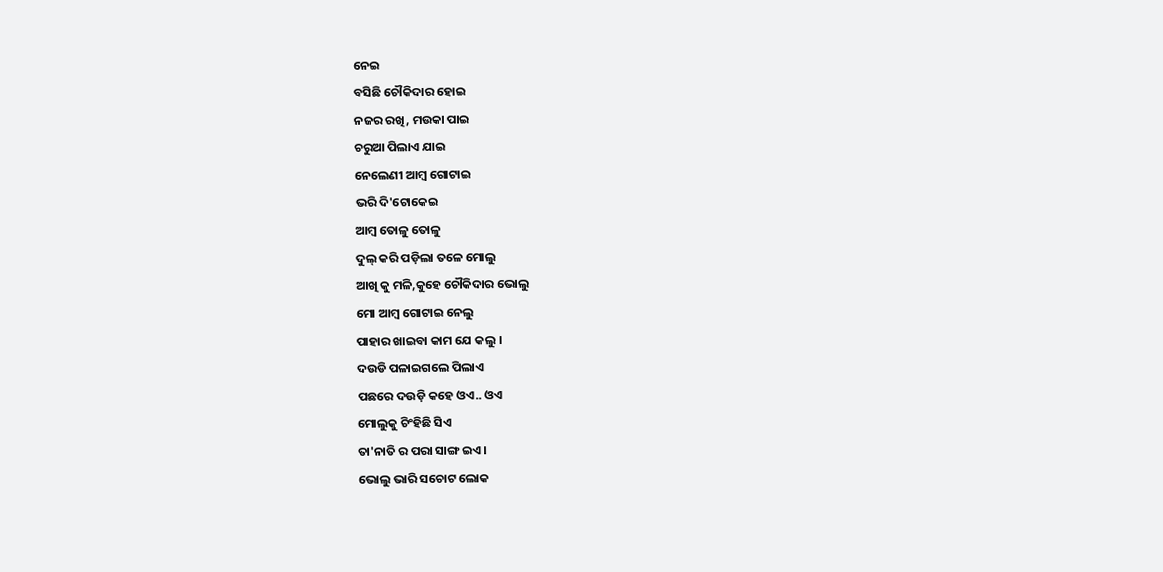ନେଇ
ବସିଛି ଚୌକିଦାର ହୋଇ
ନଜର ରଖି, ମଉକା ପାଇ
ଚରୁଆ ପିଲାଏ ଯାଇ
ନେଲେଣୀ ଆମ୍ବ ଗୋଟାଇ
ଭରି ଦି'ଟୋକେଇ
ଆମ୍ବ ତୋଳୁ ତୋଳୁ
ଦୁଲ୍ କରି ପଡ଼ିଲା ତଳେ ମୋଲୁ
ଆଖି କୁ ମଳି,କୁହେ ଚୌକିଦାର ଭୋଲୁ
ମୋ ଆମ୍ବ ଗୋଟାଇ ନେଲୁ
ପାହାର ଖାଇବା କାମ ଯେ କଲୁ ।
ଦଉଡି ପଳାଇଗଲେ ପିଲାଏ
ପଛରେ ଦଉଡ଼ି କହେ ଓଏ.. ଓଏ
ମୋଲୁକୁ ଚିଂହିଛି ସିଏ
ତା'ନାତି ର ପରା ସାଙ୍ଗ ଇଏ।
ଭୋଲୁ ଭାରି ସଚୋଟ ଲୋକ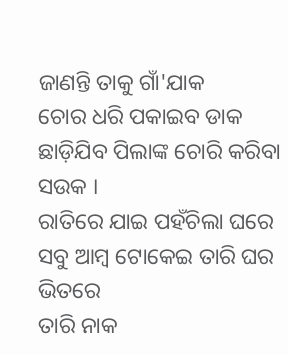ଜାଣନ୍ତି ତାକୁ ଗାଁ'ଯାକ
ଚୋର ଧରି ପକାଇବ ଡାକ
ଛାଡ଼ିଯିବ ପିଲାଙ୍କ ଚୋରି କରିବା ସଉକ ।
ରାତିରେ ଯାଇ ପହଁଚିଲା ଘରେ
ସବୁ ଆମ୍ଵ ଟୋକେଇ ତାରି ଘର ଭିତରେ
ତାରି ନାକ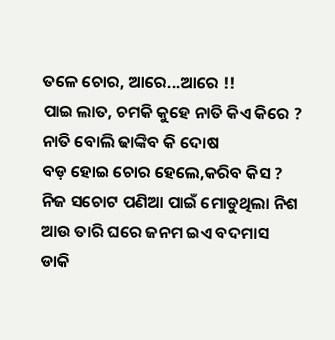ତଳେ ଚୋର, ଆରେ...ଆରେ !!
ପାଇ ଲାତ, ଚମକି କୁହେ ନାତି କିଏ କିରେ ?
ନାତି ବୋଲି ଢାଙ୍କିବ କି ଦୋଷ
ବଡ଼ ହୋଇ ଚୋର ହେଲେ,କରିବ କିସ ?
ନିଜ ସଚୋଟ ପଣିଆ ପାଇଁ ମୋଡୁଥିଲା ନିଶ
ଆଉ ତାରି ଘରେ ଜନମ ଇଏ ବଦମାସ
ଡାକି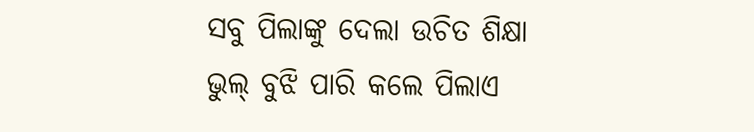ସବୁ ପିଲାଙ୍କୁ ଦେଲା ଉଚିତ ଶିକ୍ଷା
ଭୁଲ୍ ବୁଝି ପାରି କଲେ ପିଲାଏ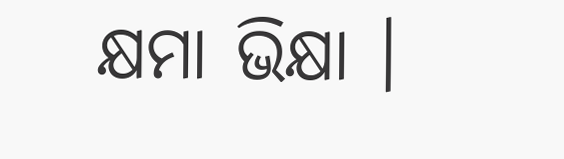କ୍ଷମା ଭିକ୍ଷା ।